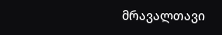მრავალთავი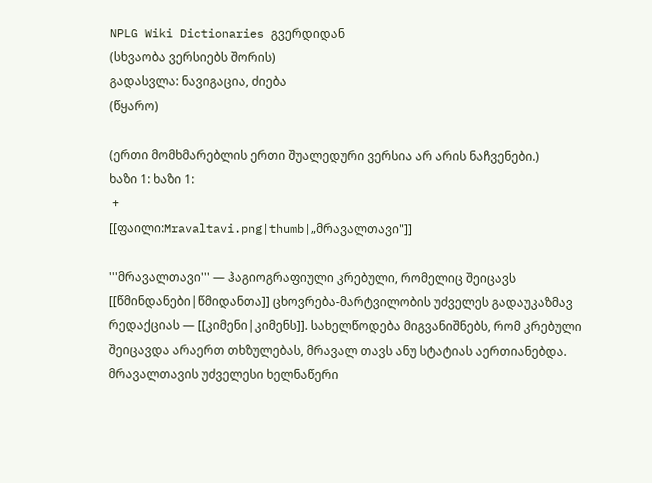NPLG Wiki Dictionaries გვერდიდან
(სხვაობა ვერსიებს შორის)
გადასვლა: ნავიგაცია, ძიება
(წყარო)

(ერთი მომხმარებლის ერთი შუალედური ვერსია არ არის ნაჩვენები.)
ხაზი 1: ხაზი 1:
 +
[[ფაილი:Mravaltavi.png|thumb|„მრავალთავი"]]

'''მრავალთავი''' — ჰაგიოგრაფიული კრებული, რომელიც შეიცავს [[წმინდანები|წმიდანთა]] ცხოვრება-მარტვილობის უძველეს გადაუკაზმავ რედაქციას — [[კიმენი|კიმენს]]. სახელწოდება მიგვანიშნებს, რომ კრებული შეიცავდა არაერთ თხზულებას, მრავალ თავს ანუ სტატიას აერთიანებდა. მრავალთავის უძველესი ხელნაწერი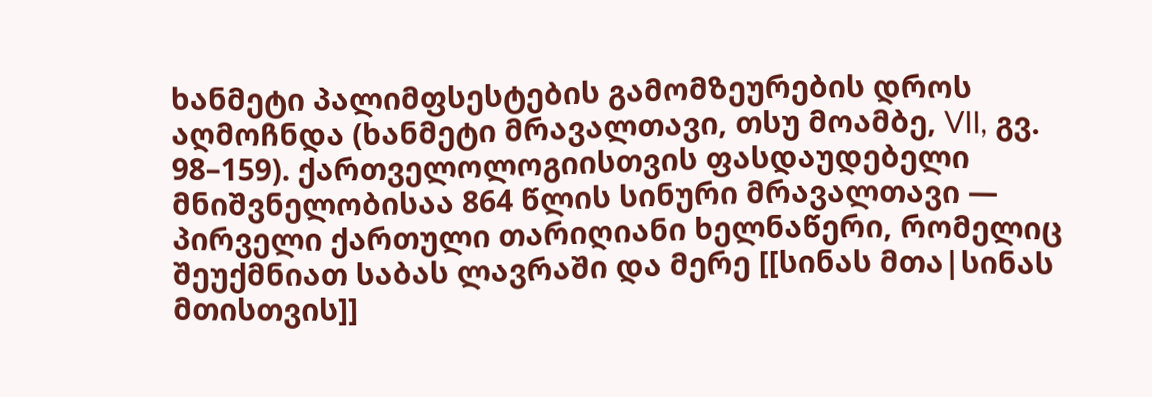ხანმეტი პალიმფსესტების გამომზეურების დროს აღმოჩნდა (ხანმეტი მრავალთავი, თსუ მოამბე, VII, გვ. 98–159). ქართველოლოგიისთვის ფასდაუდებელი მნიშვნელობისაა 864 წლის სინური მრავალთავი — პირველი ქართული თარიღიანი ხელნაწერი, რომელიც შეუქმნიათ საბას ლავრაში და მერე [[სინას მთა|სინას მთისთვის]]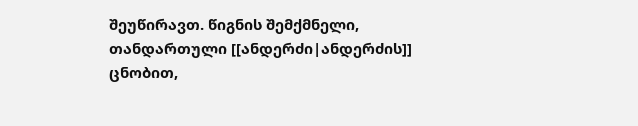შეუწირავთ. წიგნის შემქმნელი, თანდართული [[ანდერძი|ანდერძის]] ცნობით,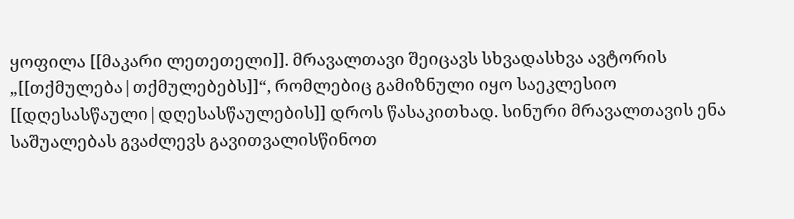ყოფილა [[მაკარი ლეთეთელი]]. მრავალთავი შეიცავს სხვადასხვა ავტორის „[[თქმულება|თქმულებებს]]“, რომლებიც გამიზნული იყო საეკლესიო [[დღესასწაული|დღესასწაულების]] დროს წასაკითხად. სინური მრავალთავის ენა საშუალებას გვაძლევს გავითვალისწინოთ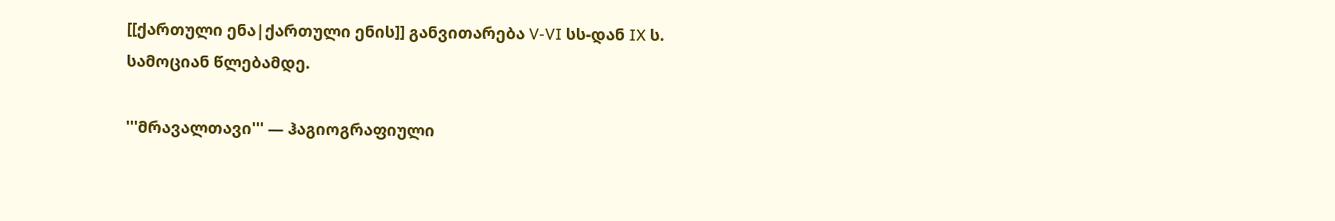[[ქართული ენა|ქართული ენის]] განვითარება V-VI სს-დან IX ს. სამოციან წლებამდე.

'''მრავალთავი''' — ჰაგიოგრაფიული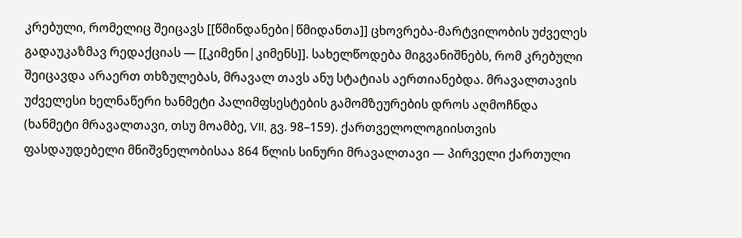კრებული, რომელიც შეიცავს [[წმინდანები|წმიდანთა]] ცხოვრება-მარტვილობის უძველეს გადაუკაზმავ რედაქციას — [[კიმენი|კიმენს]]. სახელწოდება მიგვანიშნებს, რომ კრებული შეიცავდა არაერთ თხზულებას, მრავალ თავს ანუ სტატიას აერთიანებდა. მრავალთავის უძველესი ხელნაწერი ხანმეტი პალიმფსესტების გამომზეურების დროს აღმოჩნდა (ხანმეტი მრავალთავი, თსუ მოამბე, VII, გვ. 98–159). ქართველოლოგიისთვის ფასდაუდებელი მნიშვნელობისაა 864 წლის სინური მრავალთავი — პირველი ქართული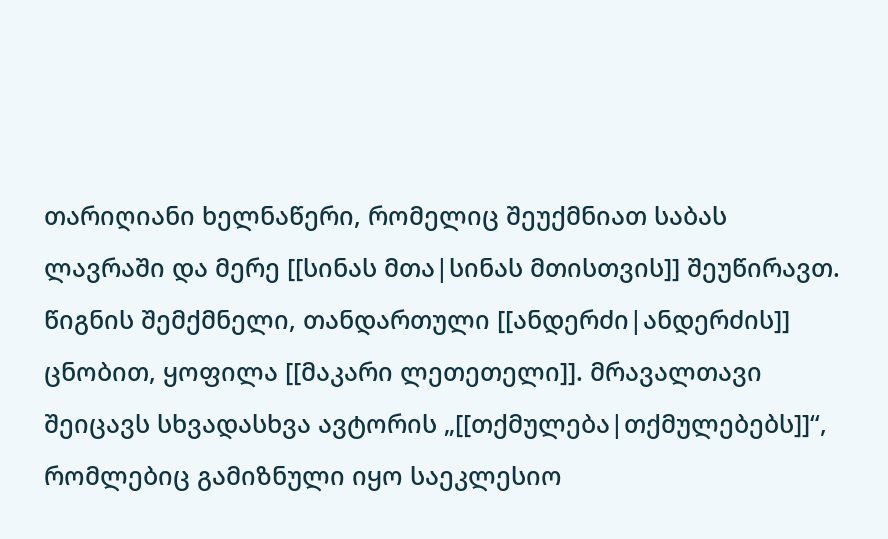თარიღიანი ხელნაწერი, რომელიც შეუქმნიათ საბას ლავრაში და მერე [[სინას მთა|სინას მთისთვის]] შეუწირავთ. წიგნის შემქმნელი, თანდართული [[ანდერძი|ანდერძის]] ცნობით, ყოფილა [[მაკარი ლეთეთელი]]. მრავალთავი შეიცავს სხვადასხვა ავტორის „[[თქმულება|თქმულებებს]]“, რომლებიც გამიზნული იყო საეკლესიო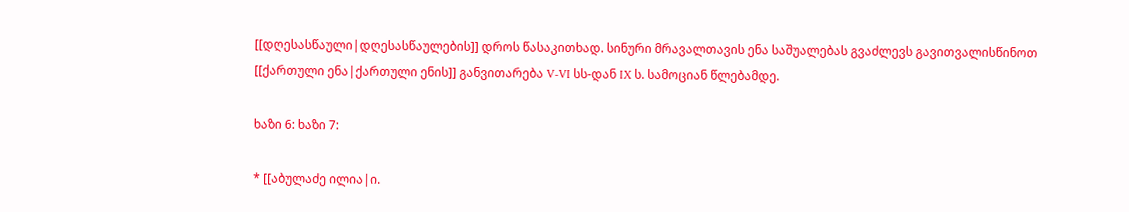[[დღესასწაული|დღესასწაულების]] დროს წასაკითხად. სინური მრავალთავის ენა საშუალებას გვაძლევს გავითვალისწინოთ [[ქართული ენა|ქართული ენის]] განვითარება V-VI სს-დან IX ს. სამოციან წლებამდე.

ხაზი 6: ხაზი 7:

* [[აბულაძე ილია|ი.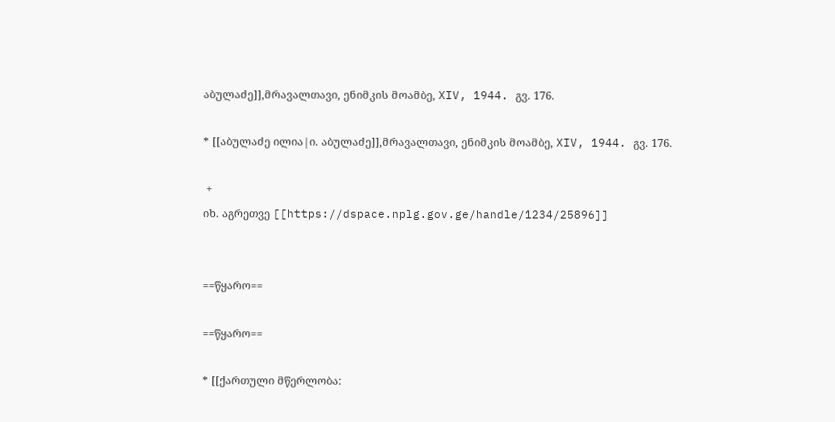აბულაძე]],მრავალთავი, ენიმკის მოამბე, XIV, 1944. გვ. 176.

* [[აბულაძე ილია|ი. აბულაძე]],მრავალთავი, ენიმკის მოამბე, XIV, 1944. გვ. 176.

 +
იხ. აგრეთვე [[https://dspace.nplg.gov.ge/handle/1234/25896]]


==წყარო==

==წყარო==

* [[ქართული მწერლობა: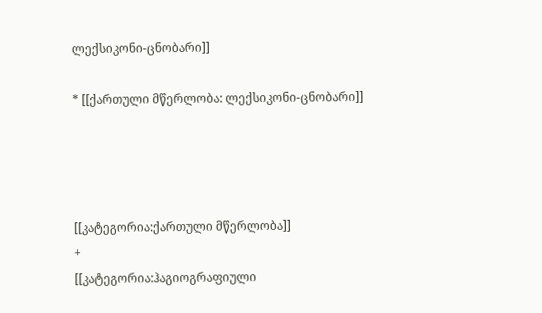ლექსიკონი-ცნობარი]]

* [[ქართული მწერლობა: ლექსიკონი-ცნობარი]]




[[კატეგორია:ქართული მწერლობა]]
+
[[კატეგორია:ჰაგიოგრაფიული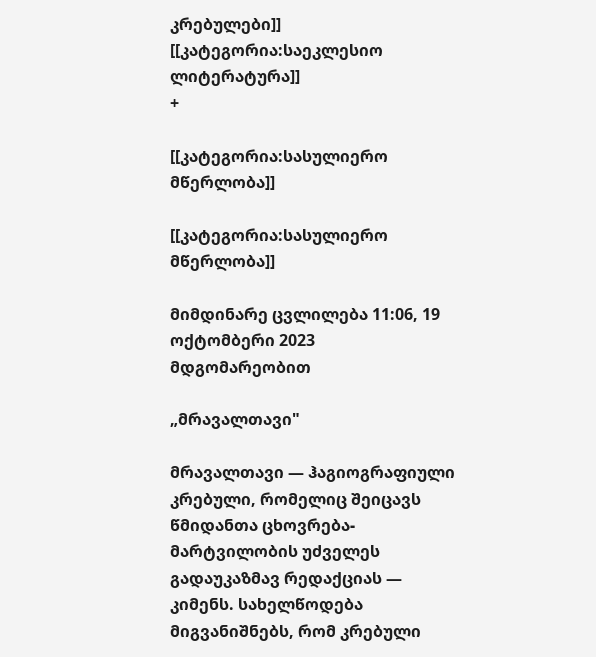კრებულები]]
[[კატეგორია:საეკლესიო ლიტერატურა]]
+

[[კატეგორია:სასულიერო მწერლობა]]

[[კატეგორია:სასულიერო მწერლობა]]

მიმდინარე ცვლილება 11:06, 19 ოქტომბერი 2023 მდგომარეობით

„მრავალთავი"

მრავალთავი — ჰაგიოგრაფიული კრებული, რომელიც შეიცავს წმიდანთა ცხოვრება-მარტვილობის უძველეს გადაუკაზმავ რედაქციას — კიმენს. სახელწოდება მიგვანიშნებს, რომ კრებული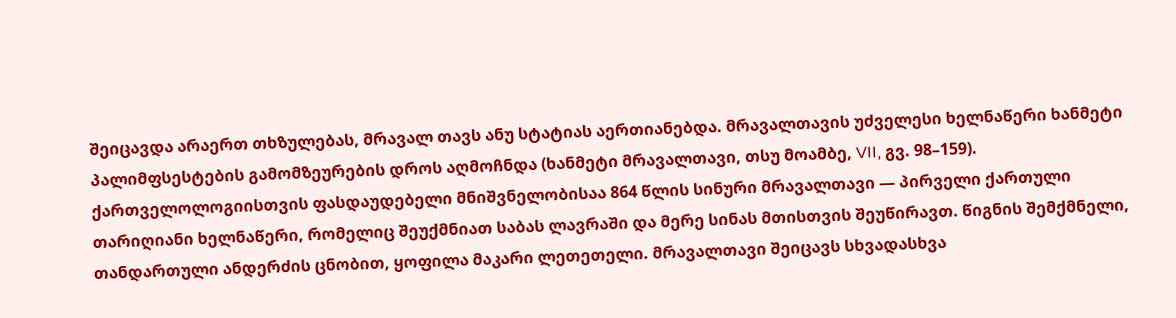შეიცავდა არაერთ თხზულებას, მრავალ თავს ანუ სტატიას აერთიანებდა. მრავალთავის უძველესი ხელნაწერი ხანმეტი პალიმფსესტების გამომზეურების დროს აღმოჩნდა (ხანმეტი მრავალთავი, თსუ მოამბე, VII, გვ. 98–159). ქართველოლოგიისთვის ფასდაუდებელი მნიშვნელობისაა 864 წლის სინური მრავალთავი — პირველი ქართული თარიღიანი ხელნაწერი, რომელიც შეუქმნიათ საბას ლავრაში და მერე სინას მთისთვის შეუწირავთ. წიგნის შემქმნელი, თანდართული ანდერძის ცნობით, ყოფილა მაკარი ლეთეთელი. მრავალთავი შეიცავს სხვადასხვა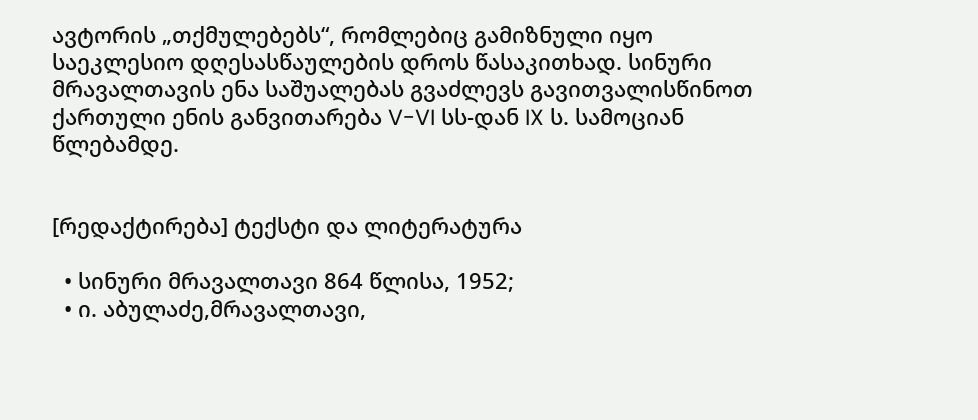ავტორის „თქმულებებს“, რომლებიც გამიზნული იყო საეკლესიო დღესასწაულების დროს წასაკითხად. სინური მრავალთავის ენა საშუალებას გვაძლევს გავითვალისწინოთ ქართული ენის განვითარება V-VI სს-დან IX ს. სამოციან წლებამდე.


[რედაქტირება] ტექსტი და ლიტერატურა

  • სინური მრავალთავი 864 წლისა, 1952;
  • ი. აბულაძე,მრავალთავი,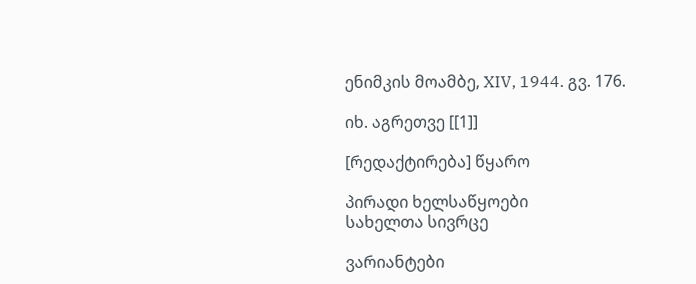ენიმკის მოამბე, XIV, 1944. გვ. 176.

იხ. აგრეთვე [[1]]

[რედაქტირება] წყარო

პირადი ხელსაწყოები
სახელთა სივრცე

ვარიანტები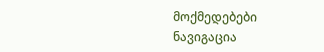მოქმედებები
ნავიგაცია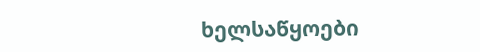ხელსაწყოები